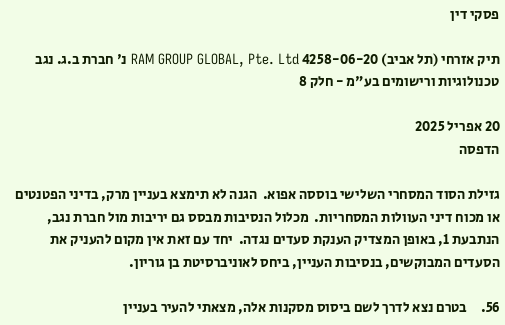פסקי דין

תיק אזרחי (תל אביב) 4258-06-20 RAM GROUP GLOBAL, Pte. Ltd נ' חברת ב.ג. נגב טכנולוגיות ורישומים בע"מ - חלק 8

20 אפריל 2025
הדפסה

גזילת הסוד המסחרי השלישי בוססה אפוא.  הגנה לא תימצא בעניין מרק, בדיני הפטנטים או מכוח דיני העוולות המסחריות.  מכלול הנסיבות מבסס גם יריבות מול חברת נגב, הנתבעת 1, באופן המצדיק הענקת סעדים נגדה.  יחד עם זאת אין מקום להעניק את הסעדים המבוקשים, בנסיבות העניין, ביחס לאוניברסיטת בן גוריון.

56.     בטרם נצא לדרך לשם ביסוס מסקנות אלה, מצאתי להעיר בעניין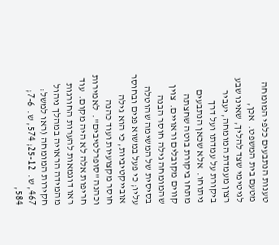טענות הנתבעים כלפי המומחה מטעם בית המשפט.  אכן, לגיטימי שצד להליך, שאינו שבע רצון מעמדת המומחה, יעביר ביקורת על עמדתו ועל דרך ניתוחו.  אלא שכאן הנתבעים מתחו ביקורת בוטה שחצתה קווים מקובלים וראויים.  צוין שהמומחה גילה חוסר הבנה בסיסית של המשימה שהוטלה עליו; כי פעל במשוא פנים ובחוסר אובייקטיביות, כי הוא גילה חוסר מקצועיות ועוד כהנה וכהנה "סופרלטיבים".  לאמירות חריפות אלה לא היה מקום.  עוד ראו דוגמאות להערות החורגות מהמידה הראויה במהלך ניהול חקירות המומחה (ראו למשל: 467, ש.  25-12; 574, ש.  7-6; 584,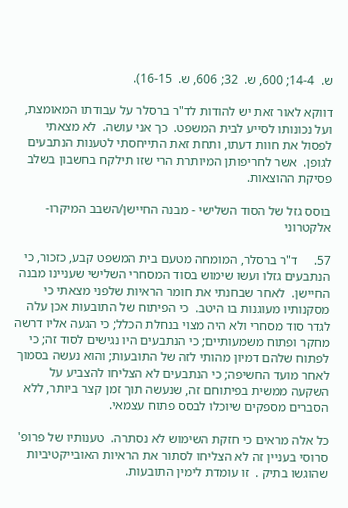ש.  14-4; 600, ש.  32; 606, ש.  16-15).

דווקא לאור זאת יש להודות לד"ר ברסלר על עבודתו המאומצת, ועל נכונותו לסייע לבית המשפט.  כך אני עושה.  לא מצאתי לפסול את חוות דעתו, ותחת זאת התייחסתי לטענות הנתבעים לגופן.  אשר לחריפותן המיותרת הרי שזו תילקח בחשבון בשלב פסיקת ההוצאות.

בוסס גזל של הסוד השלישי - מבנה החיישן/השבב המיקרו-אלקטרוני

57.     ד"ר ברסלר, המומחה מטעם בית המשפט קבע, כזכור, כי הנתבעים גזלו ועשו שימוש בסוד המסחרי השלישי שעניינו מבנה החיישן.  לאחר שבחנתי את חומר הראיות שלפני מצאתי כי מסקנותיו מעוגנות בו היטב.  כי הפיתוח של התובעות אכן עלה לגדר סוד מסחרי ולא היה מצוי בנחלת הכלל; כי הגעה אליו דרשה מחקר ופתוח משמעותיים; כי הנתבעים היו נגישים לסוד זה; כי לפתוח שלהם דמיון מהותי לזה של התובעות; והוא נעשה בסמוך לאחר מועד החשיפה; כי הנתבעים לא הצליחו להצביע על השקעה ממשית בפיתוחם זה, שנעשה תוך זמן קצר ביותר, ללא הסברים מספקים שיוכלו לבסס פתוח עצמאי.

כל אלה מראים כי חזקת השימוש לא נסתרה.  טענותיו של פרופ' סרוסי בעניין זה לא הצליחו לסתור את הראיות האובייקטיביות שהוגשו בתיק .  זו עומדת לימין התובעות.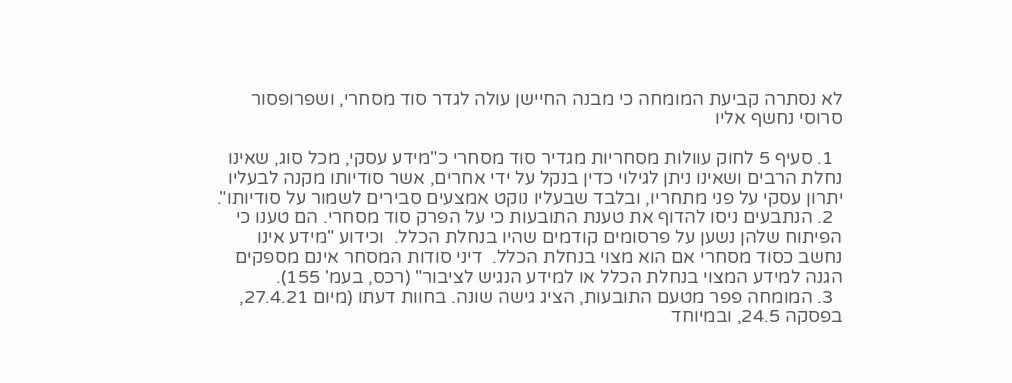לא נסתרה קביעת המומחה כי מבנה החיישן עולה לגדר סוד מסחרי, ושפרופסור סרוסי נחשף אליו

  1. סעיף 5 לחוק עוולות מסחריות מגדיר סוד מסחרי כ"מידע עסקי, מכל סוג, שאינו נחלת הרבים ושאינו ניתן לגילוי כדין בנקל על ידי אחרים, אשר סודיותו מקנה לבעליו יתרון עסקי על פני מתחריו, ובלבד שבעליו נוקט אמצעים סבירים לשמור על סודיותו".
  2. הנתבעים ניסו להדוף את טענת התובעות כי על הפרק סוד מסחרי. הם טענו כי הפיתוח שלהן נשען על פרסומים קודמים שהיו בנחלת הכלל.  וכידוע "מידע אינו נחשב כסוד מסחרי אם הוא מצוי בנחלת הכלל.  דיני סודות המסחר אינם מספקים הגנה למידע המצוי בנחלת הכלל או למידע הנגיש לציבור" (רכס, בעמ' 155).
  3. המומחה פפר מטעם התובעות, הציג גישה שונה. בחוות דעתו (מיום 27.4.21, בפסקה 24.5, ובמיוחד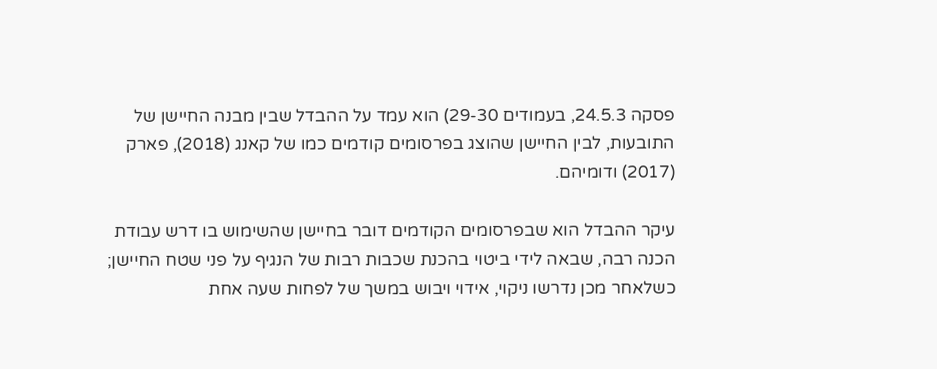פסקה 24.5.3, בעמודים 29-30) הוא עמד על ההבדל שבין מבנה החיישן של התובעות, לבין החיישן שהוצג בפרסומים קודמים כמו של קאנג (2018), פארק (2017) ודומיהם.

עיקר ההבדל הוא שבפרסומים הקודמים דובר בחיישן שהשימוש בו דרש עבודת הכנה רבה, שבאה לידי ביטוי בהכנת שכבות רבות של הנגיף על פני שטח החיישן; כשלאחר מכן נדרשו ניקוי, אידוי ויבוש במשך של לפחות שעה אחת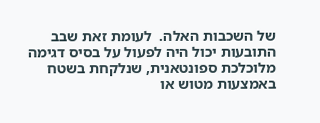של השכבות האלה.  לעומת זאת שבב התובעות יכול היה לפעול על בסיס דגימה מלוכלכת ספונטאנית, שנלקחת בשטח באמצעות מטוש או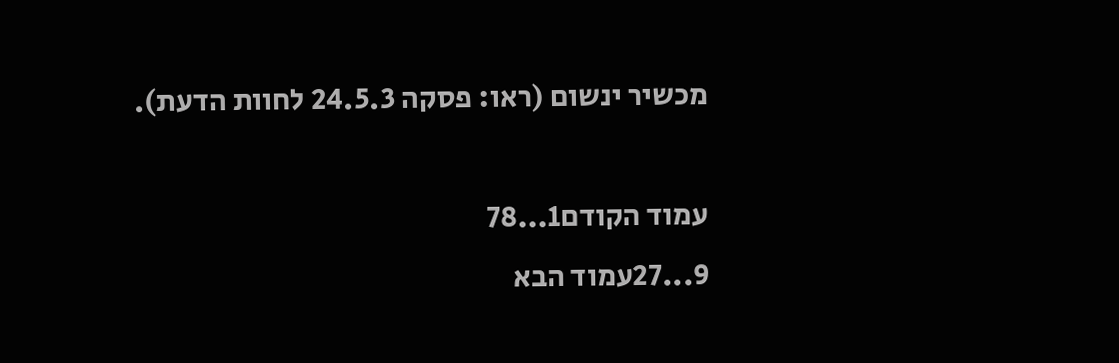מכשיר ינשום (ראו: פסקה 24.5.3 לחוות הדעת).

עמוד הקודם1...78
9...27עמוד הבא